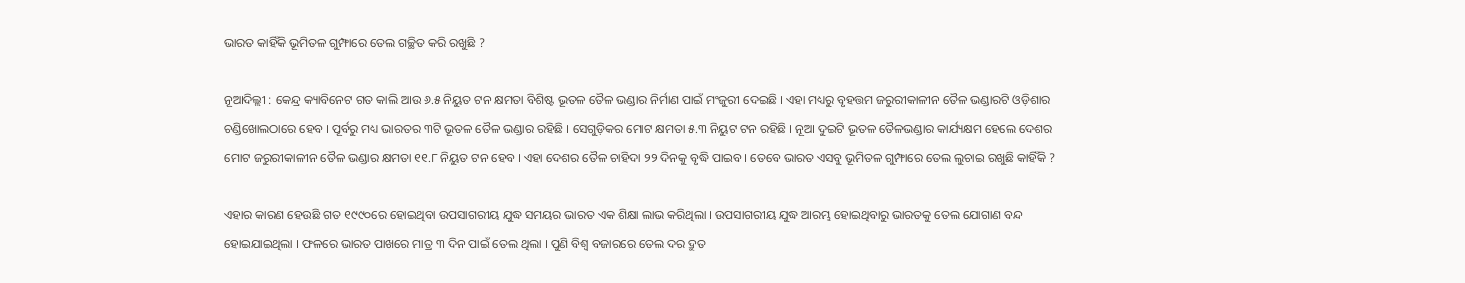ଭାରତ କାହିଁକି ଭୂମିତଳ ଗୁମ୍ଫାରେ ତେଲ ଗଚ୍ଛିତ କରି ରଖୁଛି ?

ନୂଆଦିଲ୍ଲୀ : କେନ୍ଦ୍ର କ୍ୟାବିନେଟ ଗତ କାଲି ଆଉ ୬.୫ ନିୟୁତ ଟନ କ୍ଷମତା ବିଶିଷ୍ଟ ଭୂତଳ ତୈଳ ଭଣ୍ଡାର ନିର୍ମାଣ ପାଇଁ ମଂଜୁରୀ ଦେଇଛି । ଏହା ମଧ୍ୟରୁ ବୃହତ୍ତମ ଜରୁରୀକାଳୀନ ତୈଳ ଭଣ୍ଡାରଟି ଓଡ଼ିଶାର ଚଣ୍ଡିଖୋଲଠାରେ ହେବ । ପୂର୍ବରୁ ମଧ୍ୟ ଭାରତର ୩ଟି ଭୂତଳ ତୈଳ ଭଣ୍ଡାର ରହିଛି । ସେଗୁଡ଼ିକର ମୋଟ କ୍ଷମତା ୫.୩ ନିୟୁଟ ଟନ ରହିଛି । ନୂଆ ଦୁଇଟି ଭୂତଳ ତୈଳଭଣ୍ଡାର କାର୍ଯ୍ୟକ୍ଷମ ହେଲେ ଦେଶର ମୋଟ ଜରୁରୀକାଳୀନ ତୈଳ ଭଣ୍ଡାର କ୍ଷମତା ୧୧.୮ ନିୟୁତ ଟନ ହେବ । ଏହା ଦେଶର ତୈଳ ଚାହିଦା ୨୨ ଦିନକୁ ବୃଦ୍ଧି ପାଇବ । ତେବେ ଭାରତ ଏସବୁ ଭୂମିତଳ ଗୁମ୍ଫାରେ ତେଲ ଲୁଚାଇ ରଖୁଛି କାହିଁକି ?

ଏହାର କାରଣ ହେଉଛି ଗତ ୧୯୯୦ରେ ହୋଇଥିବା ଉପସାଗରୀୟ ଯୁଦ୍ଧ ସମୟର ଭାରତ ଏକ ଶିକ୍ଷା ଲାଭ କରିଥିଲା । ଉପସାଗରୀୟ ଯୁଦ୍ଧ ଆରମ୍ଭ ହୋଇଥିବାରୁ ଭାରତକୁ ତେଲ ଯୋଗାଣ ବନ୍ଦ ହୋଇଯାଇଥିଲା । ଫଳରେ ଭାରତ ପାଖରେ ମାତ୍ର ୩ ଦିନ ପାଇଁ ତେଲ ଥିଲା । ପୁଣି ବିଶ୍ୱ ବଜାରରେ ତେଲ ଦର ଦ୍ରୁତ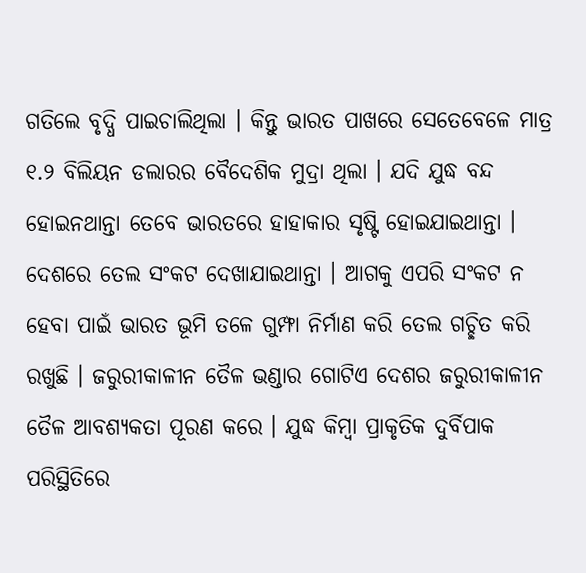ଗତିଲେ ବୃଦ୍ଧି ପାଇଚାଲିଥିଲା । କିନ୍ତୁ ଭାରତ ପାଖରେ ସେତେବେଳେ ମାତ୍ର ୧.୨ ବିଲିୟନ ଡଲାରର ବୈଦେଶିକ ମୁଦ୍ରା ଥିଲା । ଯଦି ଯୁଦ୍ଧ ବନ୍ଦ ହୋଇନଥାନ୍ତା ତେବେ ଭାରତରେ ହାହାକାର ସୃଷ୍ଟି ହୋଇଯାଇଥାନ୍ତା । ଦେଶରେ ତେଲ ସଂକଟ ଦେଖାଯାଇଥାନ୍ତା । ଆଗକୁ ଏପରି ସଂକଟ ନ ହେବା ପାଇଁ ଭାରତ ଭୂମି ତଳେ ଗୁମ୍ଫା ନିର୍ମାଣ କରି ତେଲ ଗଚ୍ଛିତ କରି ରଖୁଛି । ଜରୁରୀକାଳୀନ ତୈଳ ଭଣ୍ଡାର ଗୋଟିଏ ଦେଶର ଜରୁରୀକାଳୀନ ତୈଳ ଆବଶ୍ୟକତା ପୂରଣ କରେ । ଯୁଦ୍ଧ କିମ୍ବା ପ୍ରାକୃତିକ ଦୁର୍ବିପାକ ପରିସ୍ଥିତିରେ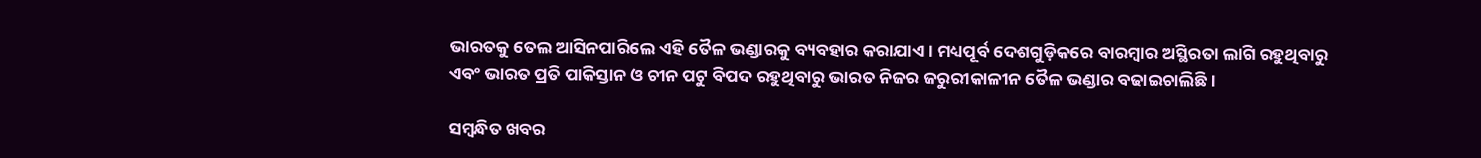ଭାରତକୁ ତେଲ ଆସିନପାରିଲେ ଏହି ତୈଳ ଭଣ୍ଡାରକୁ ବ୍ୟବହାର କରାଯାଏ । ମଧ୍ୟପୂର୍ବ ଦେଶଗୁଡ଼ିକରେ ବାରମ୍ବାର ଅସ୍ଥିରତା ଲାଗି ରହୁଥିବାରୁ ଏବଂ ଭାରତ ପ୍ରତି ପାକିସ୍ତାନ ଓ ଚୀନ ପଟୁ ବିପଦ ରହୁଥିବାରୁ ଭାରତ ନିଜର ଜରୁରୀକାଳୀନ ତୈଳ ଭଣ୍ଡାର ବଢାଇଚାଲିଛି ।

ସମ୍ବନ୍ଧିତ ଖବର